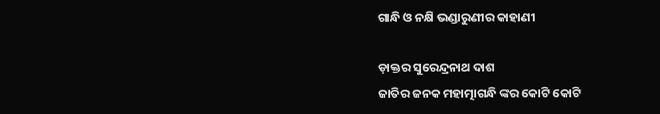ଗାନ୍ଧି ଓ ନକ୍ଷି ଭଣ୍ଡାରୁଣୀର କାହାଣୀ

ଡ଼ାକ୍ତର ସୁରେନ୍ଦ୍ରନାଥ ଦାଶ
ଜାତିର ଜନକ ମହାତ୍ମାଗନ୍ଧି ଙ୍କର କୋଟି କୋଟି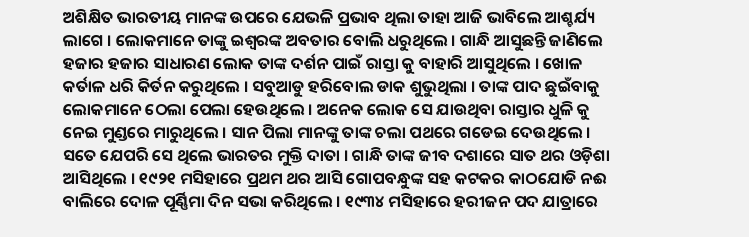ଅଶିକ୍ଷିତ ଭାରତୀୟ ମାନଙ୍କ ଉପରେ ଯେଭଳି ପ୍ରଭାବ ଥିଲା ତାହା ଆଜି ଭାବିଲେ ଆଶ୍ଚର୍ଯ୍ୟ ଲାଗେ । ଲୋକମାନେ ତାଙ୍କୁ ଇଶ୍ୱରଙ୍କ ଅବତାର ବୋଲି ଧରୁଥିଲେ । ଗାନ୍ଧି ଆସୁଛନ୍ତି ଜାଣିଲେ ହଜାର ହଜାର ସାଧାରଣ ଲୋକ ତାଙ୍କ ଦର୍ଶନ ପାଇଁ ରାସ୍ତା କୁ ବାହାରି ଆସୁଥିଲେ । ଖୋଳ କର୍ତାଳ ଧରି କିର୍ତନ କରୁଥିଲେ । ସବୁଆଡୁ ହରିବୋଲ ଡାକ ଶୁଭୁଥିଲା । ତାଙ୍କ ପାଦ ଛୁଇଁବାକୁ ଲୋକମାନେ ଠେଲା ପେଲା ହେଉଥିଲେ । ଅନେକ ଲୋକ ସେ ଯାଉଥିବା ରାସ୍ତାର ଧୁଳି କୁ ନେଇ ମୁଣ୍ଡରେ ମାରୁଥିଲେ । ସାନ ପିଲା ମାନଙ୍କୁ ତାଙ୍କ ଚଲା ପଥରେ ଗଡେଇ ଦେଉଥିଲେ । ସତେ ଯେପରି ସେ ଥିଲେ ଭାରତର ମୁକ୍ତି ଦାତା । ଗାନ୍ଧି ତାଙ୍କ ଜୀବ ଦଶାରେ ସାତ ଥର ଓଡ଼ିଶା ଆସିଥିଲେ । ୧୯୨୧ ମସିହାରେ ପ୍ରଥମ ଥର ଆସି ଗୋପବନ୍ଧୁଙ୍କ ସହ କଟକର କାଠଯୋଡି ନଈ ବାଲିରେ ଦୋଳ ପୂର୍ଣ୍ଣିମା ଦିନ ସଭା କରିଥିଲେ । ୧୯୩୪ ମସିହାରେ ହରୀଜନ ପଦ ଯାତ୍ରାରେ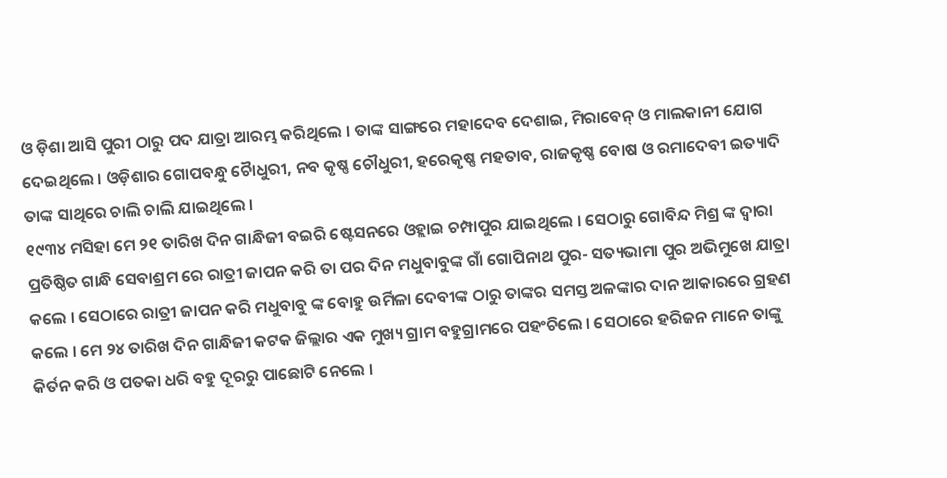ଓ ଡ଼ିଶା ଆସି ପୁରୀ ଠାରୁ ପଦ ଯାତ୍ରା ଆରମ୍ଭ କରିଥିଲେ । ତାଙ୍କ ସାଙ୍ଗରେ ମହାଦେବ ଦେଶାଇ, ମିରାବେନ୍ ଓ ମାଲକାନୀ ଯୋଗ ଦେଇଥିଲେ । ଓଡ଼ିଶାର ଗୋପବନ୍ଧୁ ଚୈାଧୁରୀ, ନବ କୃଷ୍ଣ ଚୌଧୁରୀ, ହରେକୃଷ୍ଣ ମହତାବ, ରାଜକୃଷ୍ଣ ବୋଷ ଓ ରମାଦେବୀ ଇତ୍ୟାଦି ତାଙ୍କ ସାଥିରେ ଚାଲି ଚାଲି ଯାଇଥିଲେ ।
୧୯୩୪ ମସିହା ମେ ୨୧ ତାରିଖ ଦିନ ଗାନ୍ଧିଜୀ ବଇରି ଷ୍ଟେସନରେ ଓହ୍ଲାଇ ଚମ୍ପାପୁର ଯାଇଥିଲେ । ସେଠାରୁ ଗୋବିନ୍ଦ ମିଶ୍ର ଙ୍କ ଦ୍ୱାରା ପ୍ରତିଷ୍ଠିତ ଗାନ୍ଧି ସେବାଶ୍ରମ ରେ ରାତ୍ରୀ ଜାପନ କରି ତା ପର ଦିନ ମଧୁବାବୁଙ୍କ ଗାଁ ଗୋପିନାଥ ପୁର- ସତ୍ୟଭାମା ପୁର ଅଭିମୁଖେ ଯାତ୍ରା କଲେ । ସେଠାରେ ରାତ୍ରୀ ଜାପନ କରି ମଧୁବାବୁ ଙ୍କ ବୋହୁ ଉର୍ମିଳା ଦେବୀଙ୍କ ଠାରୁ ତାଙ୍କର ସମସ୍ତ ଅଳଙ୍କାର ଦାନ ଆକାରରେ ଗ୍ରହଣ କଲେ । ମେ ୨୪ ତାରିଖ ଦିନ ଗାନ୍ଧିଜୀ କଟକ ଜିଲ୍ଲାର ଏକ ମୁଖ୍ୟ ଗ୍ରାମ ବହୁଗ୍ରାମରେ ପହଂଚିଲେ । ସେଠାରେ ହରିଜନ ମାନେ ତାଙ୍କୁ କିର୍ତନ କରି ଓ ପତକା ଧରି ବହୁ ଦୂରରୁ ପାଛୋଟି ନେଲେ ।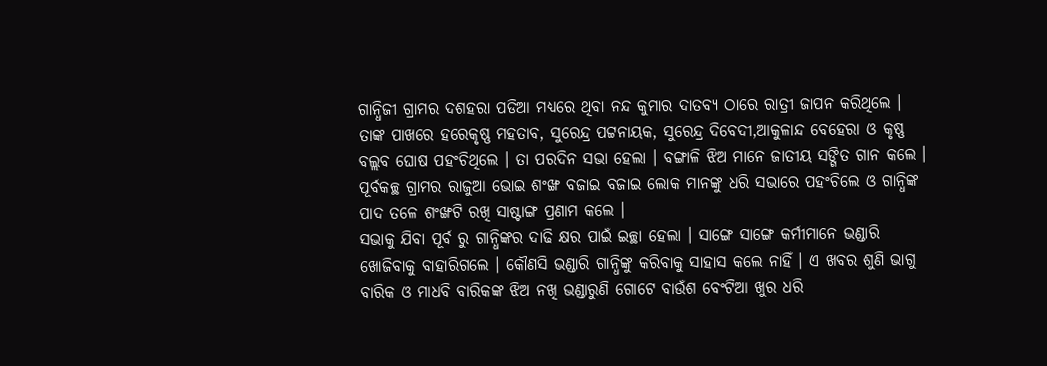ଗାନ୍ଧିଜୀ ଗ୍ରାମର ଦଶହରା ପଡିଆ ମଧ୍ୟରେ ଥିବା ନନ୍ଦ କୁମାର ଦାତବ୍ୟ ଠାରେ ରାତ୍ରୀ ଜାପନ କରିଥିଲେ । ତାଙ୍କ ପାଖରେ ହରେକୃଷ୍ଣ ମହତାବ, ସୁରେନ୍ଦ୍ର ପଟ୍ଟନାୟକ, ସୁରେନ୍ଦ୍ର ଦିବେଦୀ,ଆକୁଳାନ୍ଦ ବେହେରା ଓ କୃଷ୍ଣ ବଲ୍ଲବ ଘୋଷ ପହଂଚିଥିଲେ । ତା ପରଦିନ ସଭା ହେଲା । ବଙ୍ଗାଳି ଝିଅ ମାନେ ଜାତୀୟ ସଙ୍ଗିତ ଗାନ କଲେ । ପୂର୍ବକଚ୍ଛ ଗ୍ରାମର ରାଜୁଆ ଭୋଇ ଶଂଙ୍ଖ ବଜାଇ ବଜାଇ ଲୋକ ମାନଙ୍କୁ ଧରି ସଭାରେ ପହଂଚିଲେ ଓ ଗାନ୍ଧିଙ୍କ ପାଦ ତଳେ ଶଂଙ୍ଖଟି ରଖି ସାଷ୍ଟାଙ୍ଗ ପ୍ରଣାମ କଲେ ।
ସଭାକୁ ଯିବା ପୂର୍ବ ରୁ ଗାନ୍ଧିଙ୍କର ଦାଢି କ୍ଷର ପାଇଁ ଇଚ୍ଛା ହେଲା । ସାଙ୍ଗେ ସାଙ୍ଗେ କର୍ମୀମାନେ ଭଣ୍ଡାରି ଖୋଜିବାକୁ ବାହାରିଗଲେ । କୌଣସି ଭଣ୍ଡାରି ଗାନ୍ଧିଙ୍କୁ କରିବାକୁ ସାହାସ କଲେ ନାହିଁ । ଏ ଖବର ଶୁଣି ଭାଗୁ ବାରିକ ଓ ମାଧବି ବାରିକଙ୍କ ଝିଅ ନଖି ଭଣ୍ଡାରୁଣି ଗୋଟେ ବାଉଁଶ ବେଂଟିଆ ଖୁର ଧରି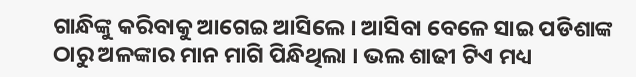ଗାନ୍ଧିଙ୍କୁ କରିବାକୁ ଆଗେଇ ଆସିଲେ । ଆସିବା ବେଳେ ସାଇ ପଡିଶାଙ୍କ ଠାରୁ ଅଳଙ୍କାର ମାନ ମାଗି ପିନ୍ଧିଥିଲା । ଭଲ ଶାଢୀ ଟିଏ ମଧ୍ୟ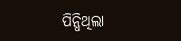ପିନ୍ଧିଥିଲା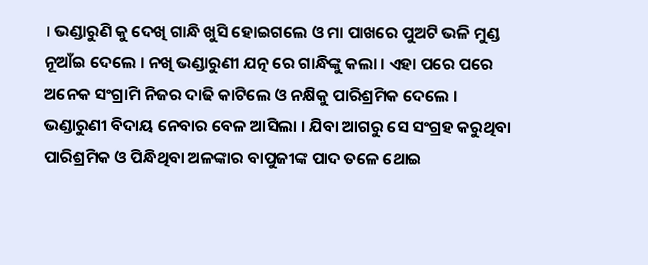। ଭଣ୍ଡାରୁଣି କୁ ଦେଖି ଗାନ୍ଧି ଖୁସି ହୋଇଗଲେ ଓ ମା ପାଖରେ ପୁଅଟି ଭଳି ମୁଣ୍ଡ ନୂଆଁଇ ଦେଲେ । ନଖି ଭଣ୍ଡାରୁଣୀ ଯତ୍ନ ରେ ଗାନ୍ଧିଙ୍କୁ କଲା । ଏହା ପରେ ପରେ ଅନେକ ସଂଗ୍ରାମି ନିଜର ଦାଢି କାଟିଲେ ଓ ନକ୍ଷିକୁ ପାରିଶ୍ରମିକ ଦେଲେ ।
ଭଣ୍ଡାରୁଣୀ ବିଦାୟ ନେବାର ବେଳ ଆସିଲା । ଯିବା ଆଗରୁ ସେ ସଂଗ୍ରହ କରୁଥିବା ପାରିଶ୍ରମିକ ଓ ପିନ୍ଧିଥିବା ଅଳଙ୍କାର ବାପୁଜୀଙ୍କ ପାଦ ତଳେ ଥୋଇ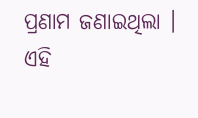ପ୍ରଣାମ ଜଣାଇଥିଲା । ଏହି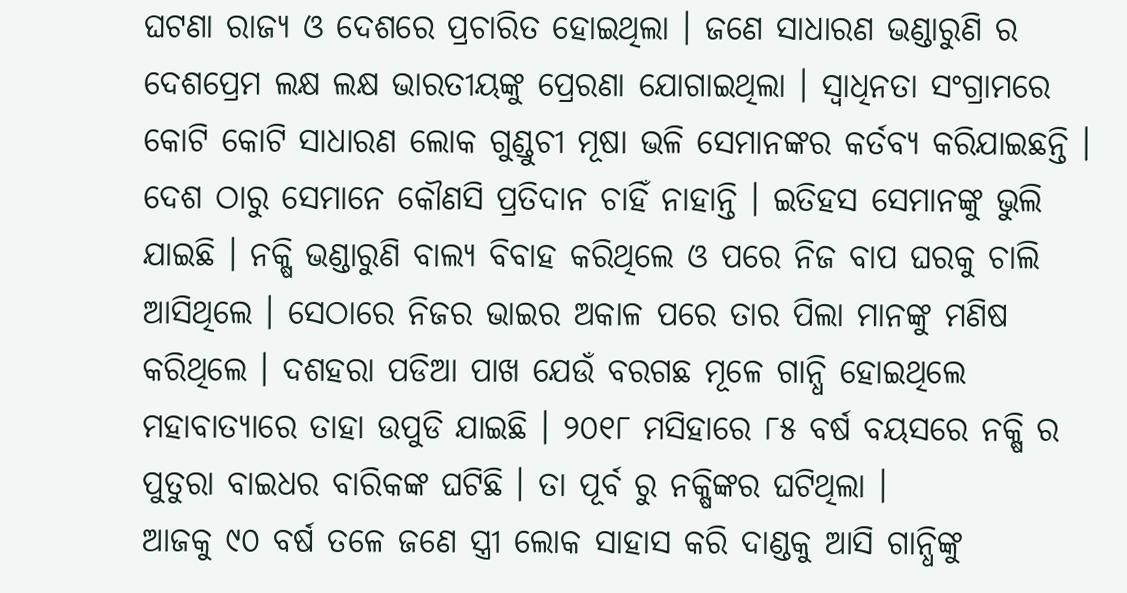ଘଟଣା ରାଜ୍ୟ ଓ ଦେଶରେ ପ୍ରଚାରିତ ହୋଇଥିଲା । ଜଣେ ସାଧାରଣ ଭଣ୍ଡାରୁଣି ର ଦେଶପ୍ରେମ ଲକ୍ଷ ଲକ୍ଷ ଭାରତୀୟଙ୍କୁ ପ୍ରେରଣା ଯୋଗାଇଥିଲା । ସ୍ୱାଧିନତା ସଂଗ୍ରାମରେ କୋଟି କୋଟି ସାଧାରଣ ଲୋକ ଗୁଣ୍ଡୁଚୀ ମୂଷା ଭଳି ସେମାନଙ୍କର କର୍ତବ୍ୟ କରିଯାଇଛନ୍ତି । ଦେଶ ଠାରୁ ସେମାନେ କୌଣସି ପ୍ରତିଦାନ ଚାହିଁ ନାହାନ୍ତି । ଇତିହସ ସେମାନଙ୍କୁ ଭୁଲି ଯାଇଛି । ନକ୍ଷି ଭଣ୍ଡାରୁଣି ବାଲ୍ୟ ବିବାହ କରିଥିଲେ ଓ ପରେ ନିଜ ବାପ ଘରକୁ ଚାଲି ଆସିଥିଲେ । ସେଠାରେ ନିଜର ଭାଇର ଅକାଳ ପରେ ତାର ପିଲା ମାନଙ୍କୁ ମଣିଷ କରିଥିଲେ । ଦଶହରା ପଡିଆ ପାଖ ଯେଉଁ ବରଗଛ ମୂଳେ ଗାନ୍ଧି ହୋଇଥିଲେ ମହାବାତ୍ୟାରେ ତାହା ଉପୁଡି ଯାଇଛି । ୨୦୧୮ ମସିହାରେ ୮୫ ବର୍ଷ ବୟସରେ ନକ୍ଷି ର ପୁତୁରା ବାଇଧର ବାରିକଙ୍କ ଘଟିଛି । ତା ପୂର୍ବ ରୁ ନକ୍ଷିଙ୍କର ଘଟିଥିଲା ।
ଆଜକୁ ୯୦ ବର୍ଷ ତଳେ ଜଣେ ସ୍ତ୍ରୀ ଲୋକ ସାହାସ କରି ଦାଣ୍ଡକୁ ଆସି ଗାନ୍ଧିଙ୍କୁ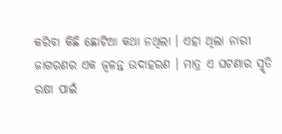କରିବା କିଛି ଛୋଟିଆ କଥା ନଥିଲା । ଏହା ଥିଲା ନାରୀ ଜାଗରଣର ଏକ ଜ୍ୱଳନ୍ତ ଉଦାହରଣ । ମାତ୍ର ଏ ଘଟଣାର ସ୍ମୃତି ରକ୍ଷା ପାଇଁ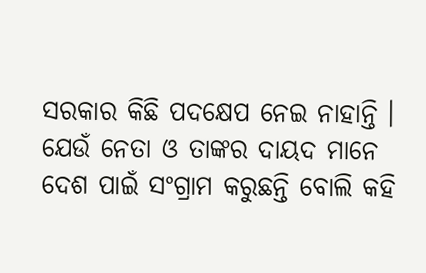ସରକାର କିଛି ପଦକ୍ଷେପ ନେଇ ନାହାନ୍ତି ।
ଯେଉଁ ନେତା ଓ ତାଙ୍କର ଦାୟଦ ମାନେ ଦେଶ ପାଇଁ ସଂଗ୍ରାମ କରୁଛନ୍ତି ବୋଲି କହି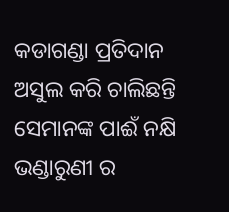କଡାଗଣ୍ଡା ପ୍ରତିଦାନ ଅସୁଲ କରି ଚାଲିଛନ୍ତି ସେମାନଙ୍କ ପାଈଁ ନକ୍ଷି ଭଣ୍ଡାରୁଣୀ ର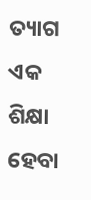ତ୍ୟାଗ ଏକ ଶିକ୍ଷା ହେବା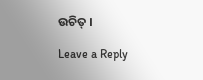ଉଚିତ୍ ।

Leave a Reply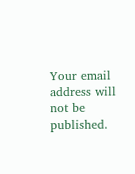Your email address will not be published.